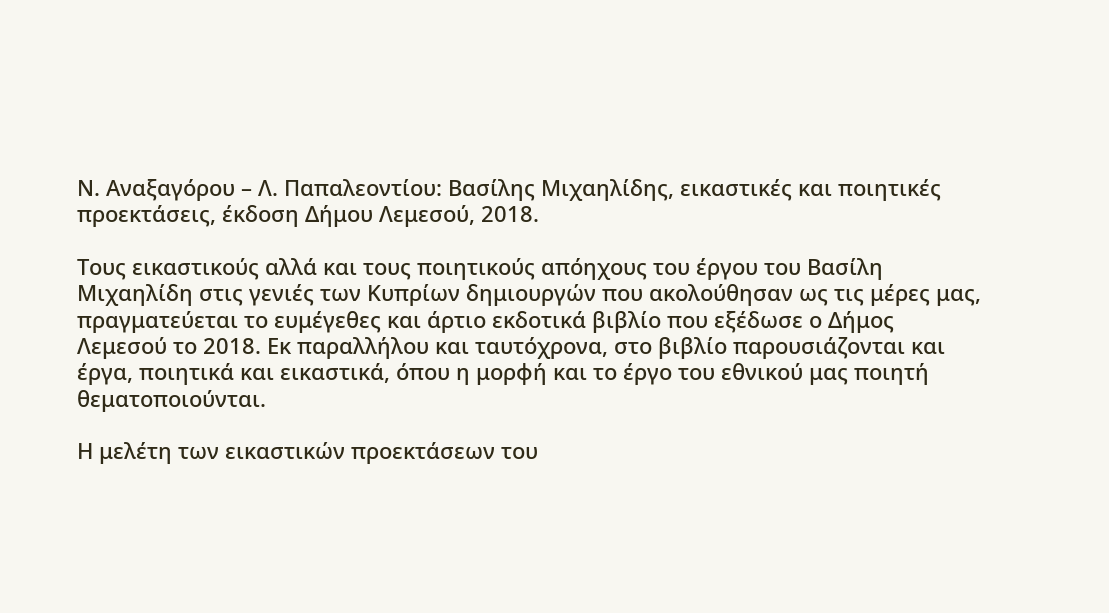Ν. Αναξαγόρου – Λ. Παπαλεοντίου: Βασίλης Μιχαηλίδης, εικαστικές και ποιητικές προεκτάσεις, έκδοση Δήμου Λεμεσού, 2018.

Τους εικαστικούς αλλά και τους ποιητικούς απόηχους του έργου του Βασίλη Μιχαηλίδη στις γενιές των Κυπρίων δημιουργών που ακολούθησαν ως τις μέρες μας, πραγματεύεται το ευμέγεθες και άρτιο εκδοτικά βιβλίο που εξέδωσε ο Δήμος Λεμεσού το 2018. Εκ παραλλήλου και ταυτόχρονα, στο βιβλίο παρουσιάζονται και έργα, ποιητικά και εικαστικά, όπου η μορφή και το έργο του εθνικού μας ποιητή θεματοποιούνται.

Η μελέτη των εικαστικών προεκτάσεων του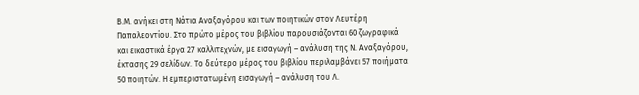Β.Μ. ανήκει στη Νάτια Αναξαγόρου και των ποιητικών στον Λευτέρη Παπαλεοντίου. Στο πρώτο μέρος του βιβλίου παρουσιάζονται 60 ζωγραφικά και εικαστικά έργα 27 καλλιτεχνών, με εισαγωγή – ανάλυση της Ν. Αναξαγόρου, έκτασης 29 σελίδων. Το δεύτερο μέρος του βιβλίου περιλαμβάνει 57 ποιήματα 50 ποιητών. Η εμπεριστατωμένη εισαγωγή – ανάλυση του Λ.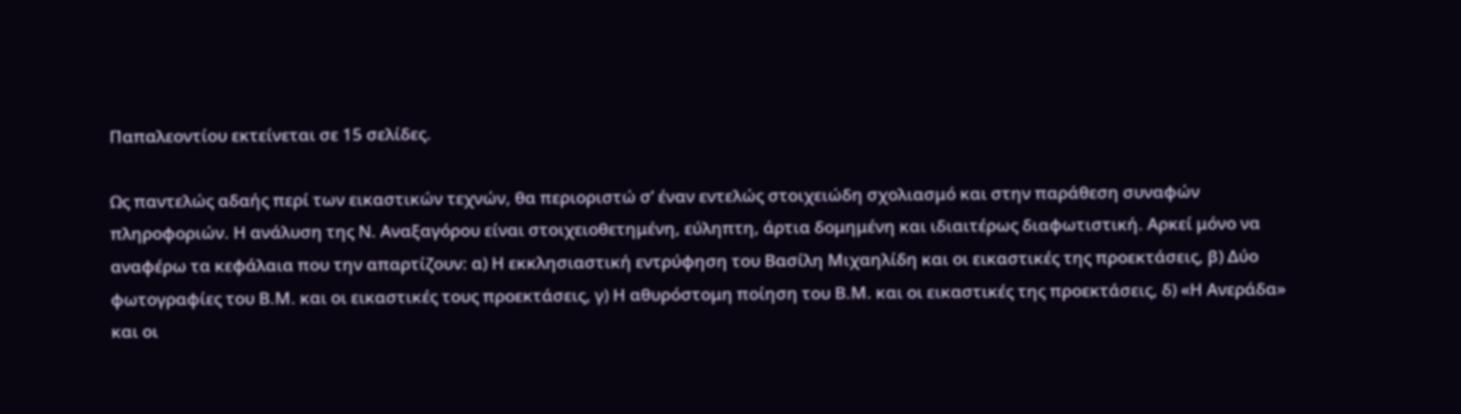Παπαλεοντίου εκτείνεται σε 15 σελίδες.

Ως παντελώς αδαής περί των εικαστικών τεχνών, θα περιοριστώ σ’ έναν εντελώς στοιχειώδη σχολιασμό και στην παράθεση συναφών πληροφοριών. Η ανάλυση της Ν. Αναξαγόρου είναι στοιχειοθετημένη, εύληπτη, άρτια δομημένη και ιδιαιτέρως διαφωτιστική. Αρκεί μόνο να αναφέρω τα κεφάλαια που την απαρτίζουν: α) Η εκκλησιαστική εντρύφηση του Βασίλη Μιχαηλίδη και οι εικαστικές της προεκτάσεις, β) Δύο φωτογραφίες του Β.Μ. και οι εικαστικές τους προεκτάσεις, γ) Η αθυρόστομη ποίηση του Β.Μ. και οι εικαστικές της προεκτάσεις, δ) «Η Ανεράδα» και οι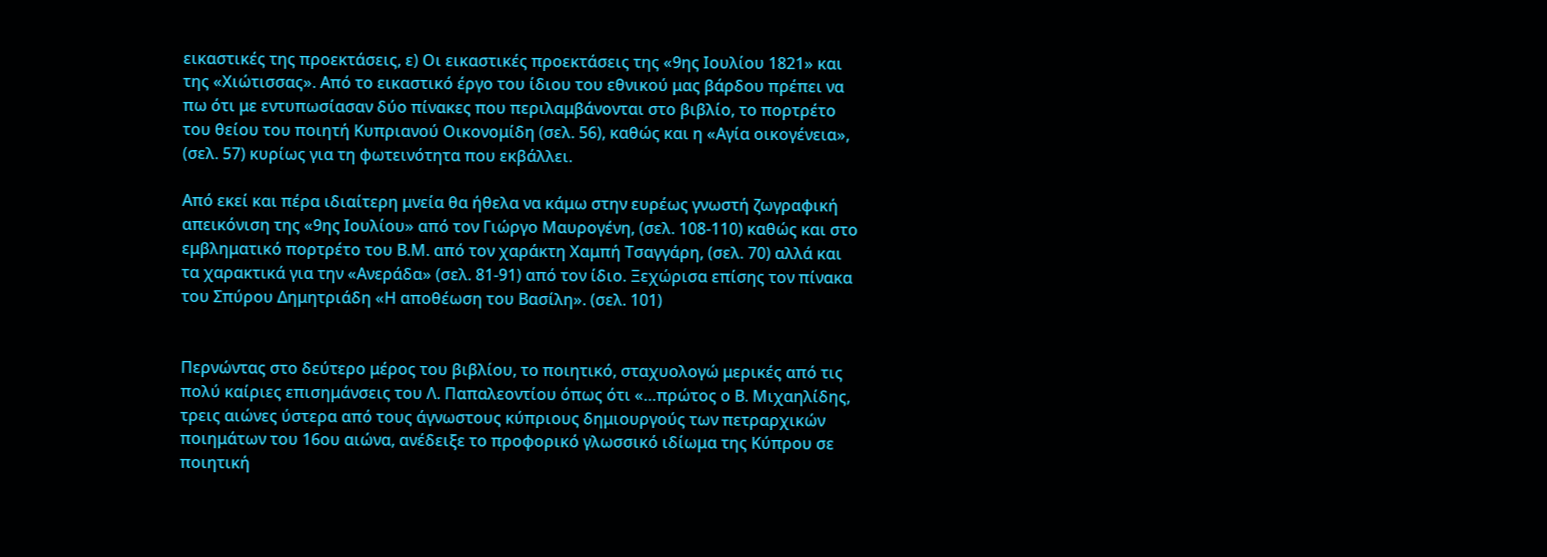εικαστικές της προεκτάσεις, ε) Οι εικαστικές προεκτάσεις της «9ης Ιουλίου 1821» και της «Χιώτισσας». Από το εικαστικό έργο του ίδιου του εθνικού μας βάρδου πρέπει να πω ότι με εντυπωσίασαν δύο πίνακες που περιλαμβάνονται στο βιβλίο, το πορτρέτο του θείου του ποιητή Κυπριανού Οικονομίδη (σελ. 56), καθώς και η «Αγία οικογένεια», (σελ. 57) κυρίως για τη φωτεινότητα που εκβάλλει.

Από εκεί και πέρα ιδιαίτερη μνεία θα ήθελα να κάμω στην ευρέως γνωστή ζωγραφική απεικόνιση της «9ης Ιουλίου» από τον Γιώργο Μαυρογένη, (σελ. 108-110) καθώς και στο εμβληματικό πορτρέτο του Β.Μ. από τον χαράκτη Χαμπή Τσαγγάρη, (σελ. 70) αλλά και τα χαρακτικά για την «Ανεράδα» (σελ. 81-91) από τον ίδιο. Ξεχώρισα επίσης τον πίνακα του Σπύρου Δημητριάδη «Η αποθέωση του Βασίλη». (σελ. 101)


Περνώντας στο δεύτερο μέρος του βιβλίου, το ποιητικό, σταχυολογώ μερικές από τις πολύ καίριες επισημάνσεις του Λ. Παπαλεοντίου όπως ότι «…πρώτος ο Β. Μιχαηλίδης, τρεις αιώνες ύστερα από τους άγνωστους κύπριους δημιουργούς των πετραρχικών ποιημάτων του 16ου αιώνα, ανέδειξε το προφορικό γλωσσικό ιδίωμα της Κύπρου σε ποιητική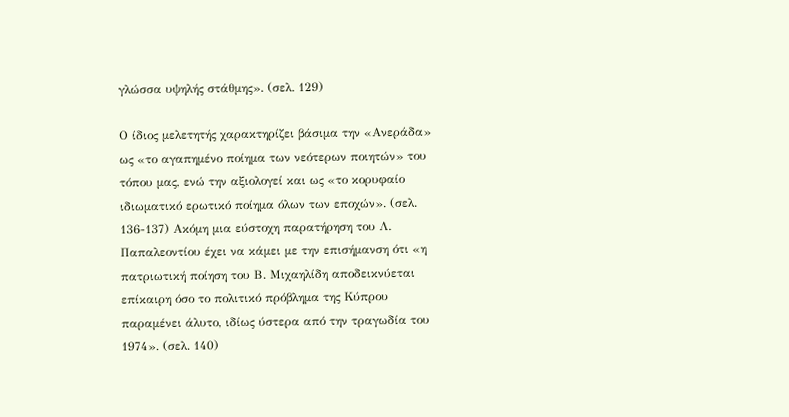γλώσσα υψηλής στάθμης». (σελ. 129)

Ο ίδιος μελετητής χαρακτηρίζει βάσιμα την «Ανεράδα» ως «το αγαπημένο ποίημα των νεότερων ποιητών» του τόπου μας, ενώ την αξιολογεί και ως «το κορυφαίο ιδιωματικό ερωτικό ποίημα όλων των εποχών». (σελ. 136-137) Ακόμη μια εύστοχη παρατήρηση του Λ. Παπαλεοντίου έχει να κάμει με την επισήμανση ότι «η πατριωτική ποίηση του Β. Μιχαηλίδη αποδεικνύεται επίκαιρη όσο το πολιτικό πρόβλημα της Κύπρου παραμένει άλυτο, ιδίως ύστερα από την τραγωδία του 1974». (σελ. 140)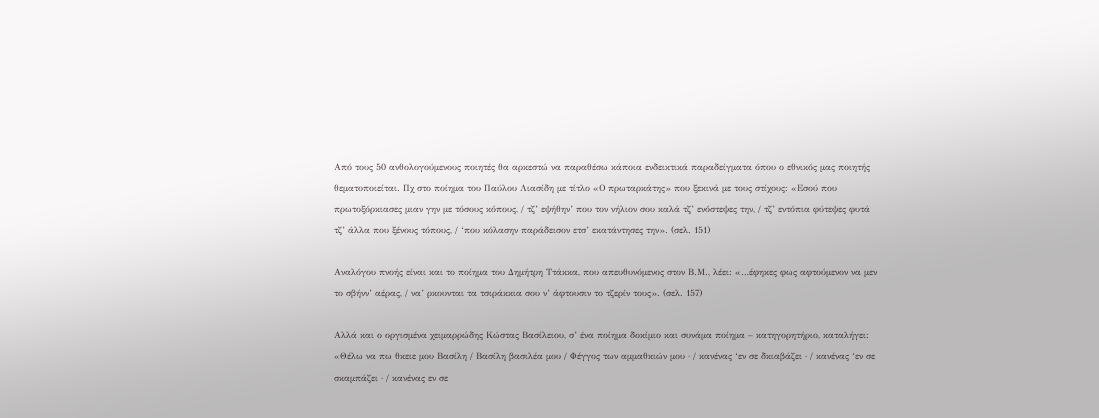Από τους 50 ανθολογούμενους ποιητές θα αρκεστώ να παραθέσω κάποια ενδεικτικά παραδείγματα όπου ο εθνικός μας ποιητής θεματοποιείται. Πχ στο ποίημα του Παύλου Λιασίδη με τίτλο «Ο πρωταρκάτης» που ξεκινά με τους στίχους: «Εσού που πρωτοξόρκιασες μιαν γην με τόσους κόπους, / τζ’ εψήθην’ που τον νήλιον σου καλά τζ’ ενόστεψες την, / τζ’ εντόπια φύτεψες φυτά τζ’ άλλα που ξένους τόπους, / ‘που κόλασην παράδεισον ετσ’ εκατάντησες την». (σελ. 151)

Αναλόγου πνοής είναι και το ποίημα του Δημήτρη Ττάκκα, που απευθυνόμενος στον Β.Μ., λέει: «…έφηκες φως αφτούμενον να μεν το σβήνν’ αέρας, / να’ ρκουνται τα τσιράκκια σου ν’ άφτουσιν το τζερίν τους». (σελ. 157)

Αλλά και ο οργισμένα χειμαρρώδης Κώστας Βασίλειου, σ’ ένα ποίημα δοκίμιο και συνάμα ποίημα – κατηγορητήριο, καταλήγει: «Θέλω να πω θκειε μου Βασίλη / Βασίλη βασιλέα μου / Φέγγος των αμμαθκιών μου · / κανένας ‘εν σε δκιαβάζει · / κανένας ‘εν σε σκαμπάζει · / κανένας εν σε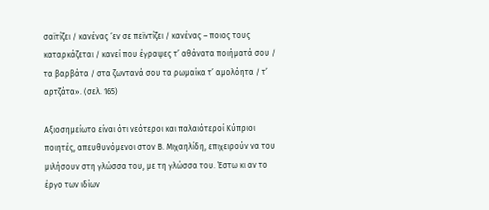σαϊτίζει / κανένας ‘εν σε πεϊντίζει / κανένας – ποιος τους καταρκάζεται / κανεί που έγραψες τ’ αθάνατα ποιήματά σου / τα βαρβάτα / στα ζωντανά σου τα ρωμαίκα τ’ αμολόητα / τ’ αρτζάτα». (σελ. 165)

Αξιοσημείωτο είναι ότι νεότεροι και παλαιότεροί Κύπριοι ποιητές, απευθυνόμενοι στον Β. Μιχαηλίδη, επιχειρούν να του μιλήσουν στη γλώσσα του, με τη γλώσσα του. Έστω κι αν το έργο των ιδίων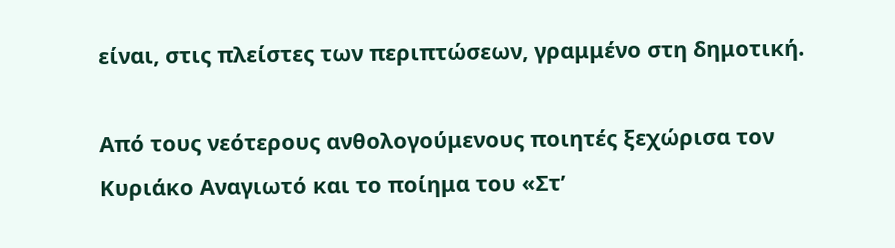είναι, στις πλείστες των περιπτώσεων, γραμμένο στη δημοτική.

Από τους νεότερους ανθολογούμενους ποιητές ξεχώρισα τον Κυριάκο Αναγιωτό και το ποίημα του «Στ’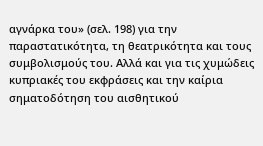αγνάρκα του» (σελ. 198) για την παραστατικότητα, τη θεατρικότητα και τους συμβολισμούς του. Αλλά και για τις χυμώδεις κυπριακές του εκφράσεις και την καίρια σηματοδότηση του αισθητικού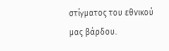στίγματος του εθνικού μας βάρδου.